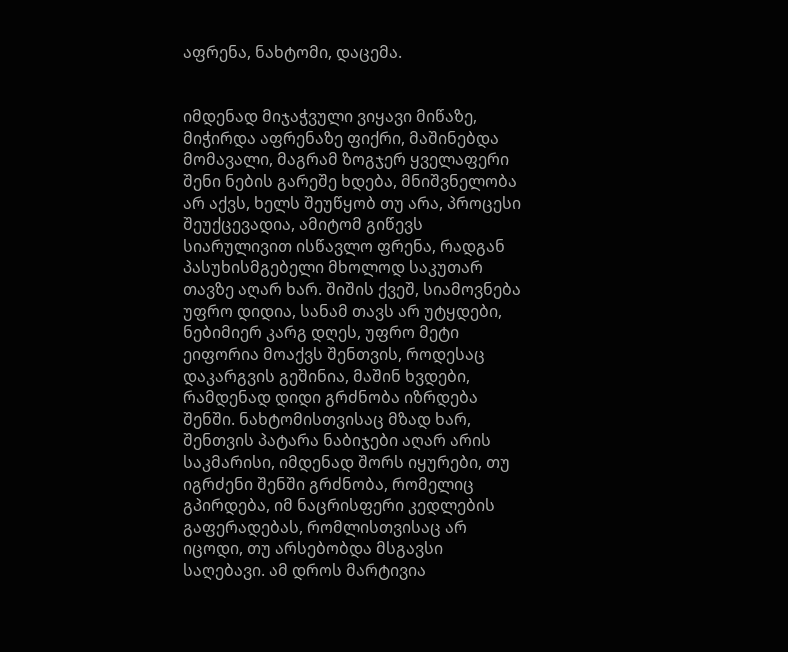აფრენა, ნახტომი, დაცემა.


იმდენად მიჯაჭვული ვიყავი მიწაზე, მიჭირდა აფრენაზე ფიქრი, მაშინებდა მომავალი, მაგრამ ზოგჯერ ყველაფერი შენი ნების გარეშე ხდება, მნიშვნელობა არ აქვს, ხელს შეუწყობ თუ არა, პროცესი შეუქცევადია, ამიტომ გიწევს სიარულივით ისწავლო ფრენა, რადგან პასუხისმგებელი მხოლოდ საკუთარ თავზე აღარ ხარ. შიშის ქვეშ, სიამოვნება უფრო დიდია, სანამ თავს არ უტყდები, ნებიმიერ კარგ დღეს, უფრო მეტი ეიფორია მოაქვს შენთვის, როდესაც დაკარგვის გეშინია, მაშინ ხვდები, რამდენად დიდი გრძნობა იზრდება შენში. ნახტომისთვისაც მზად ხარ, შენთვის პატარა ნაბიჯები აღარ არის საკმარისი, იმდენად შორს იყურები, თუ იგრძენი შენში გრძნობა, რომელიც გპირდება, იმ ნაცრისფერი კედლების გაფერადებას, რომლისთვისაც არ იცოდი, თუ არსებობდა მსგავსი საღებავი. ამ დროს მარტივია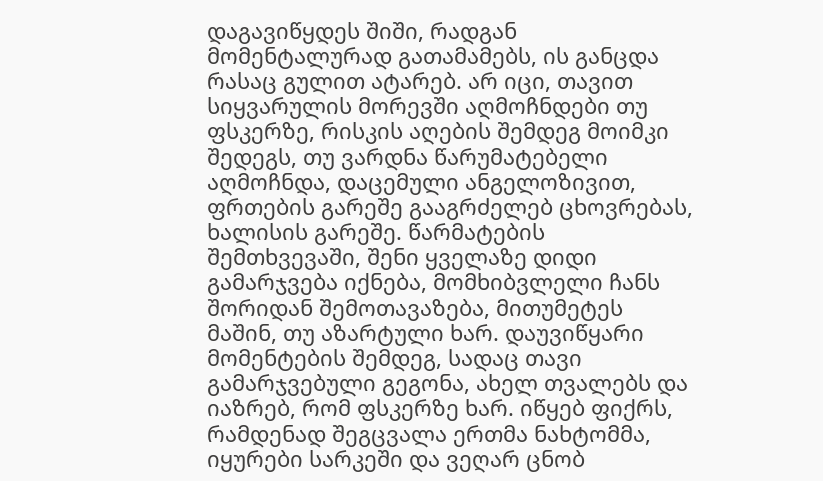დაგავიწყდეს შიში, რადგან მომენტალურად გათამამებს, ის განცდა რასაც გულით ატარებ. არ იცი, თავით სიყვარულის მორევში აღმოჩნდები თუ ფსკერზე, რისკის აღების შემდეგ მოიმკი შედეგს, თუ ვარდნა წარუმატებელი აღმოჩნდა, დაცემული ანგელოზივით, ფრთების გარეშე გააგრძელებ ცხოვრებას, ხალისის გარეშე. წარმატების შემთხვევაში, შენი ყველაზე დიდი გამარჯვება იქნება, მომხიბვლელი ჩანს შორიდან შემოთავაზება, მითუმეტეს მაშინ, თუ აზარტული ხარ. დაუვიწყარი მომენტების შემდეგ, სადაც თავი გამარჯვებული გეგონა, ახელ თვალებს და იაზრებ, რომ ფსკერზე ხარ. იწყებ ფიქრს, რამდენად შეგცვალა ერთმა ნახტომმა, იყურები სარკეში და ვეღარ ცნობ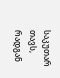საკუთარ თავს, რადგან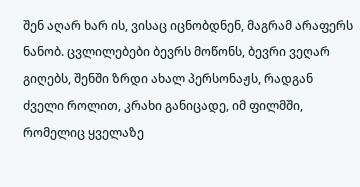შენ აღარ ხარ ის, ვისაც იცნობდნენ, მაგრამ არაფერს ნანობ. ცვლილებები ბევრს მოწონს, ბევრი ვეღარ გიღებს, შენში ზრდი ახალ პერსონაჟს, რადგან ძველი როლით, კრახი განიცადე, იმ ფილმში, რომელიც ყველაზე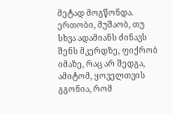მეტად მოგწონდა. ერთობი, მუშაობ, თუ სხვა ადამიანს ძინავს შენს მკერდზე, ფიქრობ იმაზე, რაც არ შედგა, ამიტომ, ყოველთვის გგონია, რომ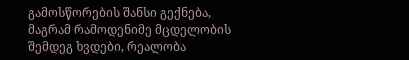გამოსწორების შანსი გექნება, მაგრამ რამოდენიმე მცდელობის შემდეგ ხვდები, რეალობა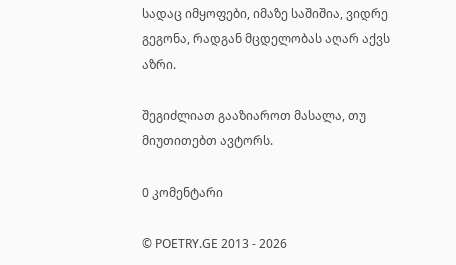სადაც იმყოფები, იმაზე საშიშია, ვიდრე გეგონა, რადგან მცდელობას აღარ აქვს აზრი.

შეგიძლიათ გააზიაროთ მასალა, თუ მიუთითებთ ავტორს.

0 კომენტარი

© POETRY.GE 2013 - 2026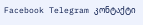Facebook Telegram კონტაქტი